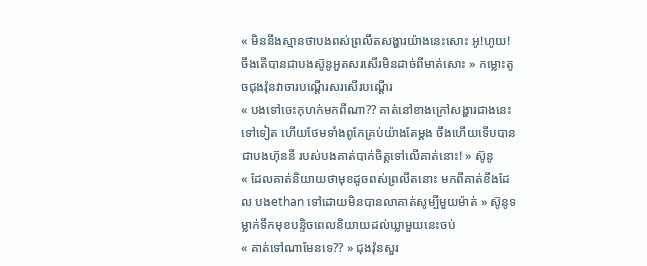« មិននឹងស្មានថាបងពស់ព្រលឹតសង្ហារយ៉ាងនេះសោះ អូ!ហូយ! ចឹងតេីបានជាបងស៊ូនូអួតសរសេីរមិនដាច់ពីមាត់សោះ » កម្លោះតូចជុងវ៉ុនវាចារបណ្ដេីរសរសេីរបណ្ដេីរ
« បងទៅចេះកុហក់មកពីណា?? គាត់នៅខាងក្រៅសង្ហារជាងនេះទៅទៀត ហេីយថែមទាំងពូកែគ្រប់យ៉ាងតែម្ដង ចឹងហេីយទេីបបានជាបងហ៊ុននី របស់បងគាត់បាក់ចិត្តទៅលេីគាត់នោះ! » ស៊ូនូ
« ដែលគាត់និយាយថាមុខដូចពស់ព្រលឹតនោះ មកពីគាត់ខឹងដែល បងethan ទៅដោយមិនបានលាគាត់សូម្បីមួយម៉ាត់ » ស៊ូនូទម្លាក់ទឹកមុខបន្ទិចពេលនិយាយដល់ឃ្លាមួយនេះចប់
« គាត់ទៅណាមែនទេ?? » ជុងវ៉ុនសួរ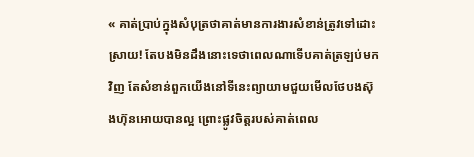« គាត់ប្រាប់ក្នុងសំបុត្រថាគាត់មានការងារសំខាន់ត្រូវទៅដោះស្រាយ! តែបងមិនដឹងនោះទេថាពេលណាទេីបគាត់ត្រឡប់មកវិញ តែសំខាន់ពួកយេីងនៅទីនេះព្យាយាមជួយមេីលថែបងស៊ុងហ៊ុនអោយបានល្អ ព្រោះផ្លូវចិត្តរបស់គាត់ពេល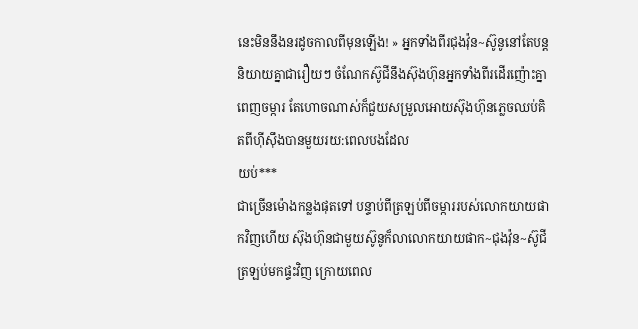នេះមិននឹងនរដូចកាលពីមុនឡេីង! » អ្នកទាំងពីរជុងវ៉ុន~ស៊ូនូនៅតែបន្តនិយាយគ្នាជារឿយៗ ចំណែកស៊ូជីនឹងស៊ុងហ៊ុនអ្នកទាំងពីរដេីរញ៉ោះគ្នាពេញចម្ការ តែហោចណាស់ក៏ជួយសម្រួលអោយស៊ុងហ៊ុនភ្លេចឈប់គិតពីហុីសុឹងបានមួយរយ:ពេលបងដែល
យប់***
ជាច្រេីនម៉ោងកន្លងផុតទៅ បន្ទាប់ពីត្រឡប់ពីចម្ការរបស់លោកយាយផាកវិញហេីយ ស៊ុងហ៊ុនជាមួយស៊ូនូក៏លាលោកយាយផាក~ជុងវ៉ុន~ស៊ូជីត្រឡប់មកផ្ទះវិញ ក្រោយពេល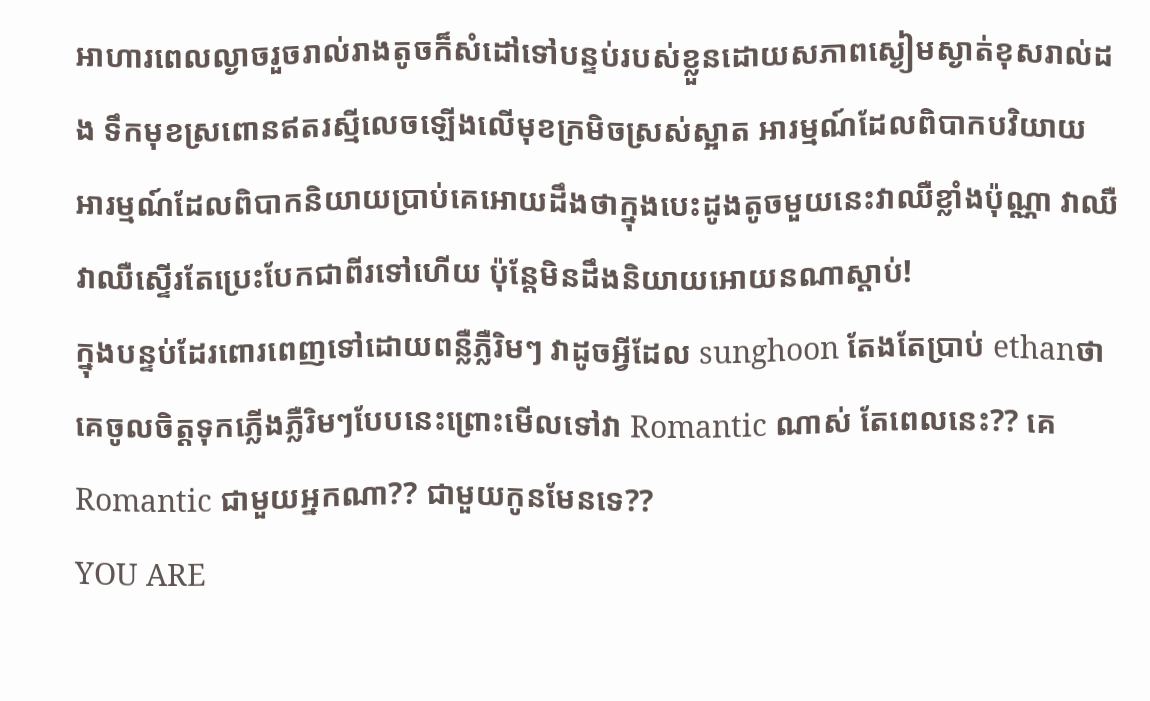អាហារពេលល្ងាចរួចរាល់រាងតូចក៏សំដៅទៅបន្ទប់របស់ខ្លួនដោយសភាពស្ងៀមស្ងាត់ខុសរាល់ដង ទឹកមុខស្រពោនឥតរស្មីលេចឡេីងលេីមុខក្រមិចស្រស់ស្អាត អារម្មណ៍ដែលពិបាកបវិយាយ អារម្មណ៍ដែលពិបាកនិយាយប្រាប់គេអោយដឹងថាក្នុងបេះដូងតូចមួយនេះវាឈឺខ្លាំងប៉ុណ្ណា វាឈឺ វាឈឺស្ទេីរតែប្រេះបែកជាពីរទៅហេីយ ប៉ុន្តែមិនដឹងនិយាយអោយនណាស្ដាប់!
ក្នុងបន្ទប់ដែរពោរពេញទៅដោយពន្លឺភ្លឺរិមៗ វាដូចអ្វីដែល sunghoon តែងតែប្រាប់ ethanថាគេចូលចិត្តទុកភ្លេីងភ្លឺរិមៗបែបនេះព្រោះមេីលទៅវា Romantic ណាស់ តែពេលនេះ?? គេ Romantic ជាមួយអ្នកណា?? ជាមួយកូនមែនទេ??
YOU ARE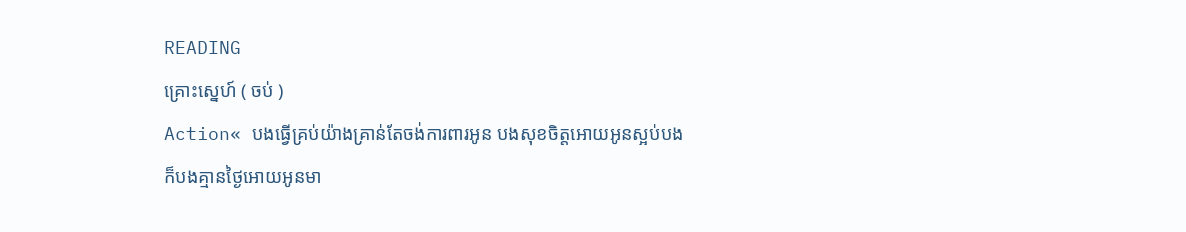READING
គ្រោះស្នេហ៍ ( ចប់ )
Action« បងធ្វេីគ្រប់យ៉ាងគ្រាន់តែចង់ការពារអូន បងសុខចិត្តអោយអូនស្អប់បង ក៏បងគ្មានថ្ងៃអោយអូនមា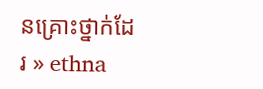នគ្រោះថ្នាក់ដែរ » ethna